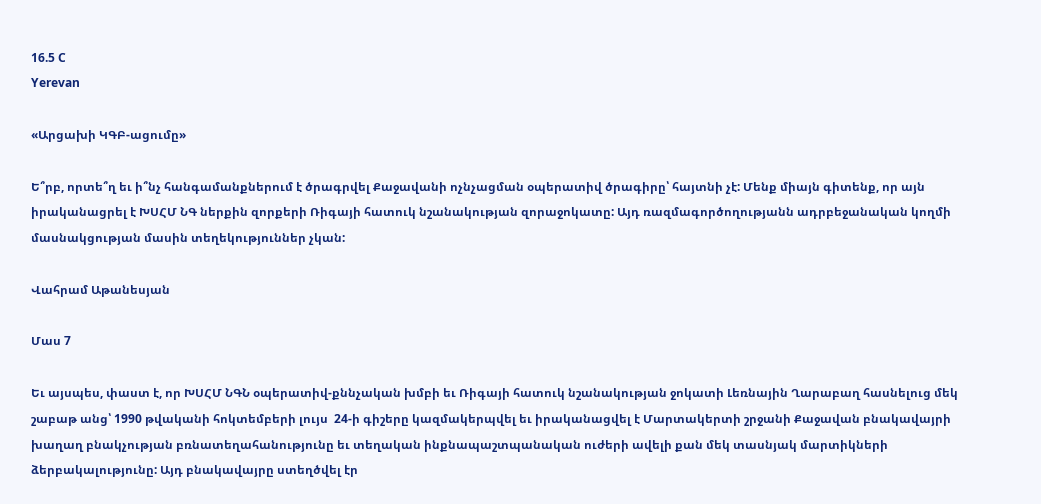16.5 C
Yerevan

«Արցախի ԿԳԲ-ացումը»

Ե՞րբ, որտե՞ղ եւ ի՞նչ հանգամանքներում է ծրագրվել Քաջավանի ոչնչացման օպերատիվ ծրագիրը՝ հայտնի չէ: Մենք միայն գիտենք, որ այն իրականացրել է ԽՍՀՄ ՆԳ ներքին զորքերի Ռիգայի հատուկ նշանակության զորաջոկատը: Այդ ռազմագործողությանն ադրբեջանական կողմի մասնակցության մասին տեղեկություններ չկան:

Վահրամ Աթանեսյան

Մաս 7

Եւ այսպես, փաստ է, որ ԽՍՀՄ ՆԳՆ օպերատիվ-քննչական խմբի եւ Ռիգայի հատուկ նշանակության ջոկատի Լեռնային Ղարաբաղ հասնելուց մեկ շաբաթ անց՝ 1990 թվականի հոկտեմբերի լույս  24‑ի գիշերը կազմակերպվել եւ իրականացվել է Մարտակերտի շրջանի Քաջավան բնակավայրի խաղաղ բնակչության բռնատեղահանությունը եւ տեղական ինքնապաշտպանական ուժերի ավելի քան մեկ տասնյակ մարտիկների ձերբակալությունը: Այդ բնակավայրը ստեղծվել էր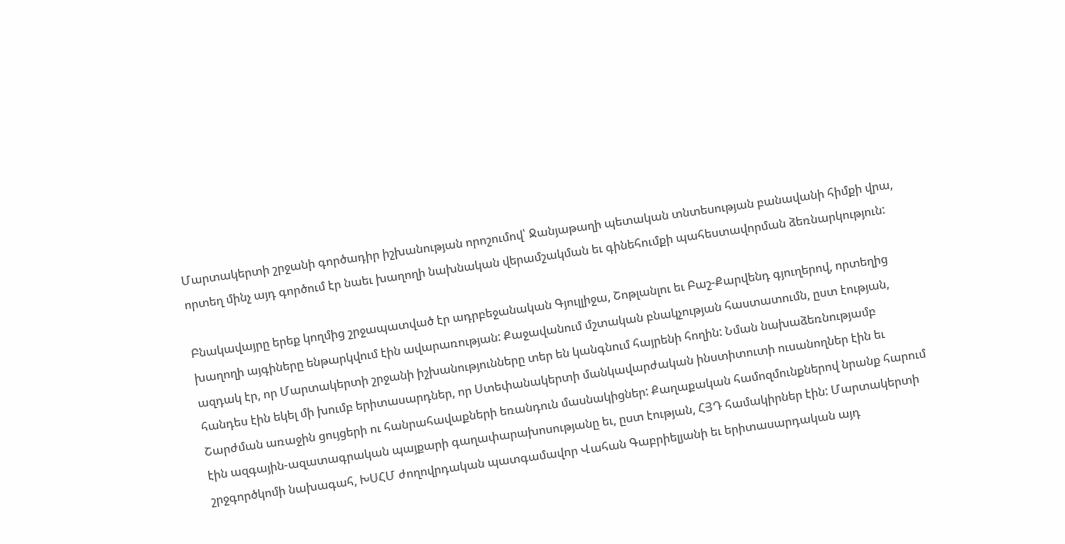Մարտակերտի շրջանի գործադիր իշխանության որոշումով՝ Ջանյաթաղի պետական տնտեսության բանավանի հիմքի վրա, որտեղ մինչ այդ գործում էր նաեւ խաղողի նախնական վերամշակման եւ գինեհումքի պահեստավորման ձեռնարկություն:

Բնակավայրը երեք կողմից շրջապատված էր ադրբեջանական Գյուլլիջա, Շոթլանլու եւ Բաշ-Քարվենդ գյուղերով, որտեղից խաղողի այգիները ենթարկվում էին ավարառության: Քաջավանում մշտական բնակչության հաստատումն, ըստ էության, ազդակ էր, որ Մարտակերտի շրջանի իշխանությունները տեր են կանգնում հայրենի հողին: Նման նախաձեռնությամբ հանդես էին եկել մի խումբ երիտասարդներ, որ Ստեփանակերտի մանկավարժական ինստիտուտի ուսանողներ էին եւ Շարժման առաջին ցույցերի ու հանրահավաքների եռանդուն մասնակիցներ: Քաղաքական համոզմունքներով նրանք հարում էին ազգային-ազատագրական պայքարի գաղափարախոսությանը եւ, ըստ էության, ՀՅԴ համակիրներ էին: Մարտակերտի շրջգործկոմի նախագահ, ԽՍՀՄ ժողովրդական պատգամավոր Վահան Գաբրիելյանի եւ երիտասարդական այդ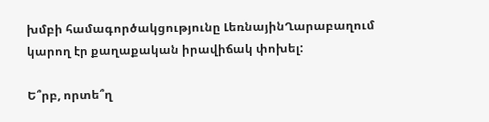խմբի համագործակցությունը ԼեռնայինՂարաբաղում կարող էր քաղաքական իրավիճակ փոխել:

Ե՞րբ, որտե՞ղ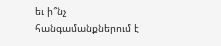եւ ի՞նչ հանգամանքներում է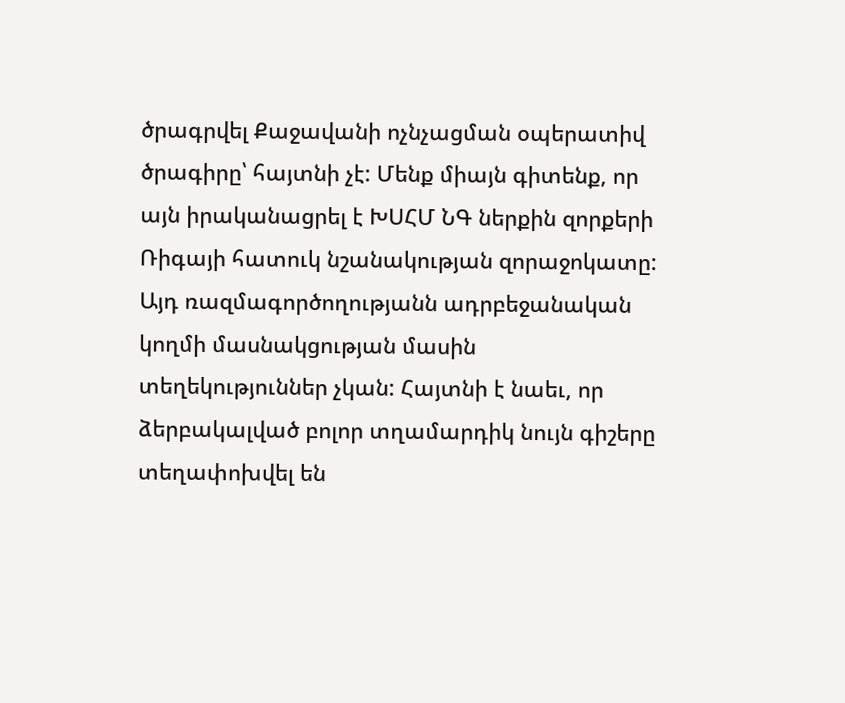ծրագրվել Քաջավանի ոչնչացման օպերատիվ ծրագիրը՝ հայտնի չէ: Մենք միայն գիտենք, որ այն իրականացրել է ԽՍՀՄ ՆԳ ներքին զորքերի Ռիգայի հատուկ նշանակության զորաջոկատը: Այդ ռազմագործողությանն ադրբեջանական կողմի մասնակցության մասին տեղեկություններ չկան: Հայտնի է նաեւ, որ ձերբակալված բոլոր տղամարդիկ նույն գիշերը տեղափոխվել են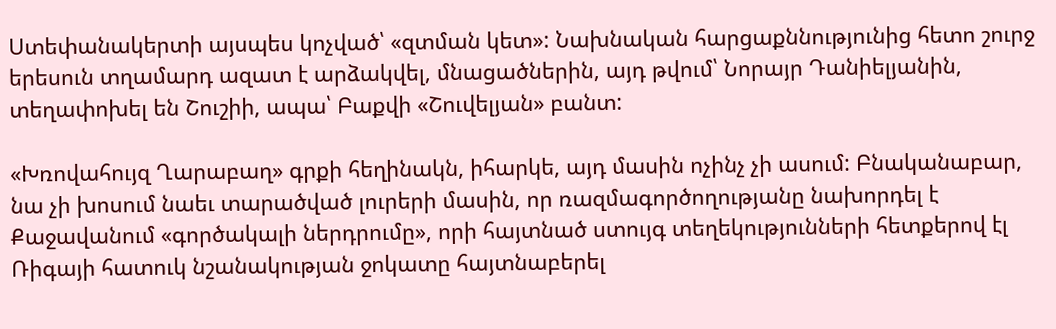Ստեփանակերտի այսպես կոչված՝ «զտման կետ»: Նախնական հարցաքննությունից հետո շուրջ երեսուն տղամարդ ազատ է արձակվել, մնացածներին, այդ թվում՝ Նորայր Դանիելյանին, տեղափոխել են Շուշիի, ապա՝ Բաքվի «Շուվելյան» բանտ:

«Խռովահույզ Ղարաբաղ» գրքի հեղինակն, իհարկե, այդ մասին ոչինչ չի ասում: Բնականաբար, նա չի խոսում նաեւ տարածված լուրերի մասին, որ ռազմագործողությանը նախորդել է Քաջավանում «գործակալի ներդրումը», որի հայտնած ստույգ տեղեկությունների հետքերով էլ Ռիգայի հատուկ նշանակության ջոկատը հայտնաբերել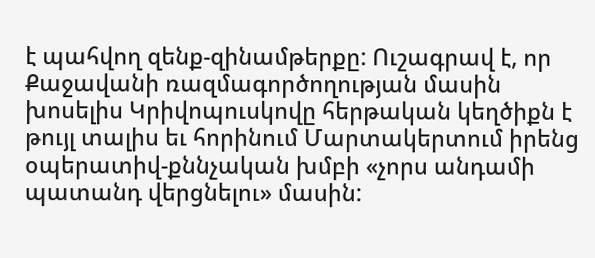է պահվող զենք-զինամթերքը: Ուշագրավ է, որ Քաջավանի ռազմագործողության մասին խոսելիս Կրիվոպուսկովը հերթական կեղծիքն է թույլ տալիս եւ հորինում Մարտակերտում իրենց օպերատիվ-քննչական խմբի «չորս անդամի պատանդ վերցնելու» մասին: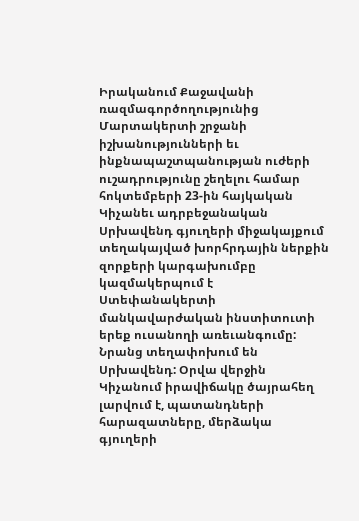Իրականում Քաջավանի ռազմագործողությունից Մարտակերտի շրջանի իշխանությունների եւ ինքնապաշտպանության ուժերի ուշադրությունը շեղելու համար հոկտեմբերի 23-ին հայկական Կիչանեւ ադրբեջանական Սրխավենդ գյուղերի միջակայքում տեղակայված խորհրդային ներքին զորքերի կարգախումբը կազմակերպում է Ստեփանակերտի մանկավարժական ինստիտուտի երեք ուսանողի առեւանգումը: Նրանց տեղափոխում են Սրխավենդ: Օրվա վերջին Կիչանում իրավիճակը ծայրահեղ լարվում է, պատանդների հարազատները, մերձակա գյուղերի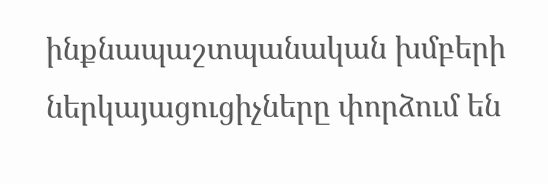ինքնապաշտպանական խմբերի ներկայացուցիչները փորձում են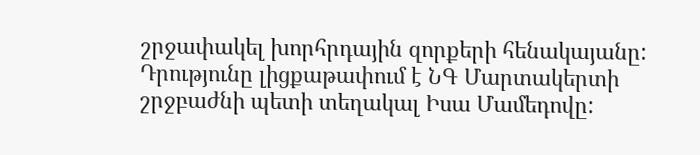շրջափակել խորհրդային զորքերի հենակայանը: Դրությունը լիցքաթափում է ՆԳ Մարտակերտի շրջբաժնի պետի տեղակալ Իսա Մամեդովը: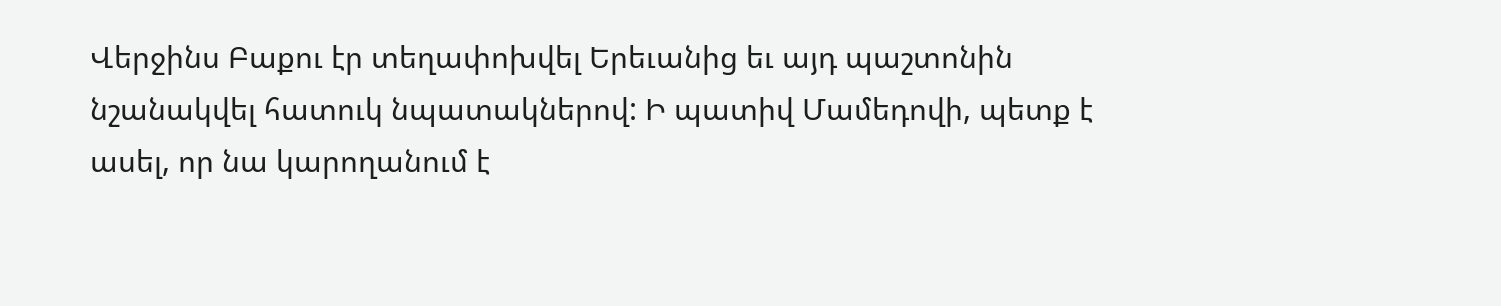Վերջինս Բաքու էր տեղափոխվել Երեւանից եւ այդ պաշտոնին նշանակվել հատուկ նպատակներով: Ի պատիվ Մամեդովի, պետք է ասել, որ նա կարողանում է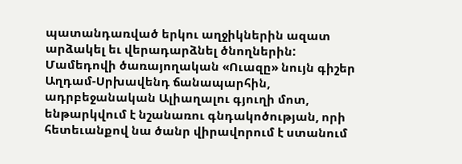պատանդառված երկու աղջիկներին ազատ արձակել եւ վերադարձնել ծնողներին: Մամեդովի ծառայողական «Ուազը» նույն գիշեր Աղդամ-Սրխավենդ ճանապարհին, ադրբեջանական Ալիաղալու գյուղի մոտ, ենթարկվում է նշանառու գնդակոծության, որի հետեւանքով նա ծանր վիրավորում է ստանում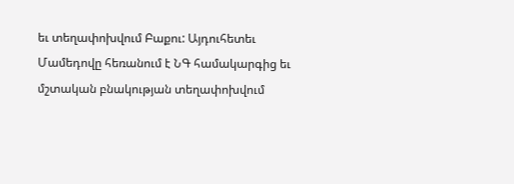եւ տեղափոխվում Բաքու: Այդուհետեւ Մամեդովը հեռանում է ՆԳ համակարգից եւ մշտական բնակության տեղափոխվում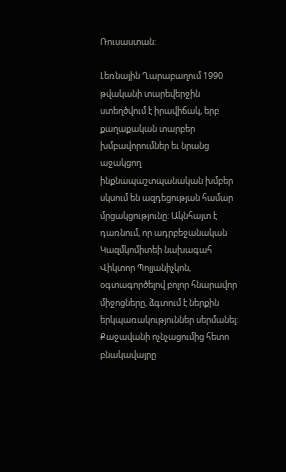Ռուսաստան:

Լեռնային Ղարաբաղում 1990 թվականի տարեվերջին ստեղծվում է իրավիճակ, երբ քաղաքական տարբեր խմբավորումներ եւ նրանց աջակցող ինքնապաշտպանական խմբեր սկսում են ազդեցության համար մրցակցությունը: Ակնհայտ է դառնում, որ ադրբեջանական Կազմկոմիտեի նախագահ Վիկտոր Պոլյանիչկոն, օգտագործելով բոլոր հնարավոր միջոցները, ձգտում է ներքին երկպառակություններ սերմանել: Քաջավանի ոչնչացումից հետո բնակավայրը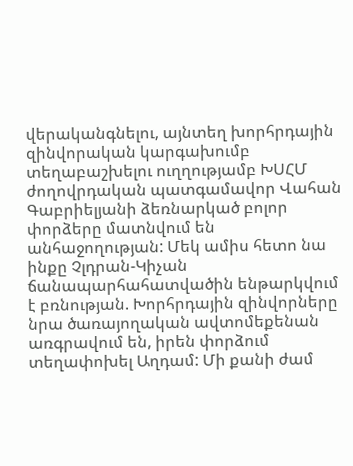վերականգնելու, այնտեղ խորհրդային զինվորական կարգախումբ տեղաբաշխելու ուղղությամբ ԽՍՀՄ ժողովրդական պատգամավոր Վահան Գաբրիելյանի ձեռնարկած բոլոր փորձերը մատնվում են անհաջողության: Մեկ ամիս հետո նա ինքը Չլդրան-Կիչան ճանապարհահատվածին ենթարկվում է բռնության. Խորհրդային զինվորները նրա ծառայողական ավտոմեքենան առգրավում են, իրեն փորձում տեղափոխել Աղդամ: Մի քանի ժամ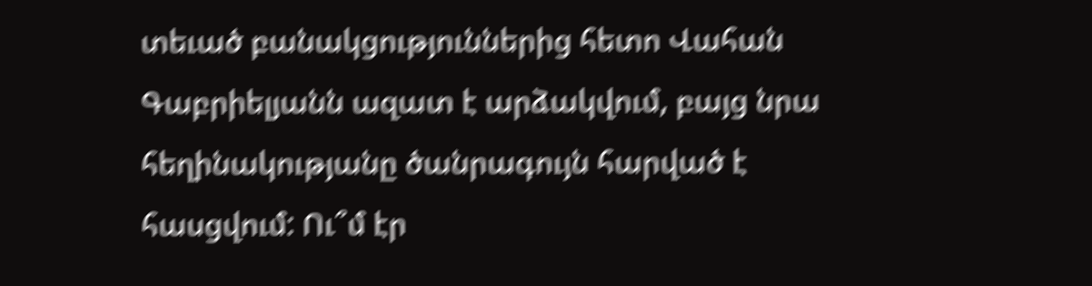տեւած բանակցություններից հետո Վահան Գաբրիելյանն ազատ է արձակվում, բայց նրա հեղինակությանը ծանրագույն հարված է հասցվում: Ու՞մ էր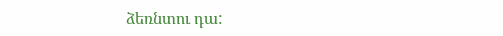ձեռնտու դա: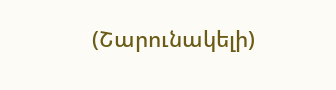(Շարունակելի)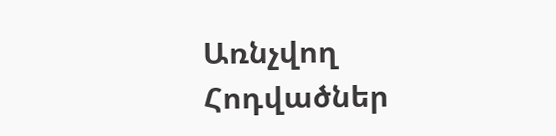Առնչվող Հոդվածներ